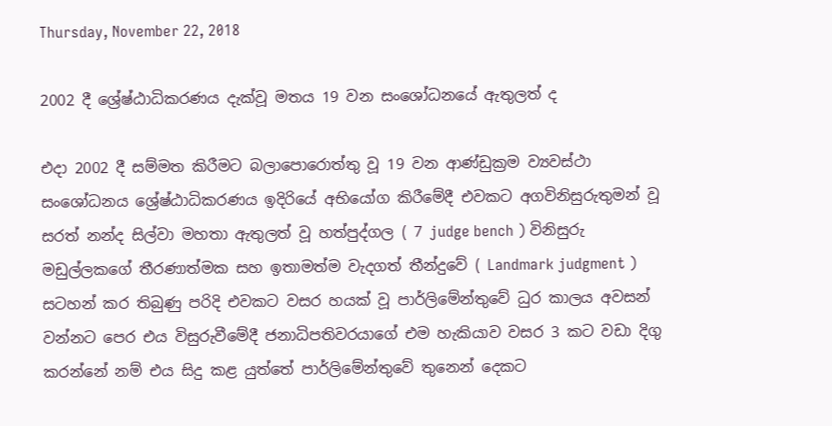Thursday, November 22, 2018

2002 දී ශ්‍රේෂ්ඨාධිකරණය දැක්වූ මතය 19 වන සංශෝධනයේ ඇතුලත් ද

එදා 2002 දී සම්මත කිරීමට බලාපොරොත්තු වූ 19 වන ආණ්ඩුක්‍රම ව්‍යවස්ථා සංශෝධනය ශ්‍රේෂ්ඨාධිකරණය ඉදිරියේ අභියෝග කිරීමේදී එවකට අගවිනිසුරුතුමන් වූ සරත් නන්ද සිල්වා මහතා ඇතුලත් වූ හත්පුද්ගල ( 7 judge bench ) විනිසුරු මඩුල්ලකගේ තීරණාත්මක සහ ඉතාමත්ම වැදගත් තීන්දුවේ ( Landmark judgment ) සටහන් කර තිබුණු පරිදි එවකට වසර හයක් වූ පාර්ලිමේන්තුවේ ධුර කාලය අවසන් වන්නට පෙර එය විසුරුවීමේදී ජනාධිපතිවරයාගේ එම හැකියාව වසර 3 කට වඩා දිගු කරන්නේ නම් එය සිදු කළ යුත්තේ පාර්ලිමේන්තුවේ තුනෙන් දෙකට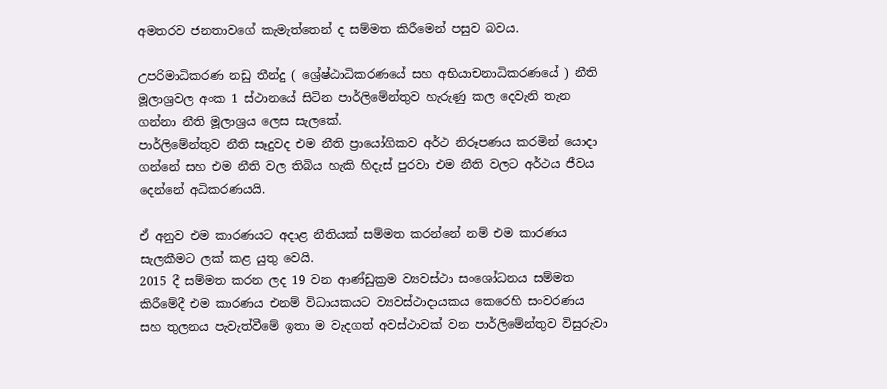අමතරව ජනතාවගේ කැමැත්තෙන් ද සම්මත කිරීමෙන් පසුව බවය.

උපරිමාධිකරණ නඩු තීන්දු ( ශ්‍රේෂ්ඨාධිකරණයේ සහ අභියාචනාධිකරණයේ ) නීති මූලාශ්‍රවල අංක 1 ස්ථානයේ සිටින පාර්ලිමේන්තුව හැරුණු කල දෙවැනි තැන ගන්නා නීති මූලාශ්‍රය ලෙස සැලකේ.
පාර්ලිමේන්තුව නීති සෑදුවද එම නීති ප්‍රායෝගිකව අර්ථ නිරූපණය කරමින් යොදා ගන්නේ සහ එම නීති වල තිබිය හැකි හිදැස් පුරවා එම නීති වලට අර්ථය ජීවය දෙන්නේ අධිකරණයයි.

ඒ අනුව එම කාරණයට අදාළ නීතියක් සම්මත කරන්නේ නම් එම කාරණය සැලකීමට ලක් කළ යුතු වෙයි.
2015 දී සම්මත කරන ලද 19 වන ආණ්ඩුක්‍රම ව්‍යවස්ථා සංශෝධනය සම්මත කිරීමේදී එම කාරණය එනම් විධායකයට ව්‍යවස්ථාදායකය කෙරෙහි සංවරණය සහ තුලනය පැවැත්වීමේ ඉතා ම වැදගත් අවස්ථාවක් වන පාර්ලිමේන්තුව විසුරුවා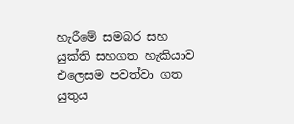හැරීමේ සමබර සහ යුක්ති සහගත හැකියාව එලෙසම පවත්වා ගත යුතුය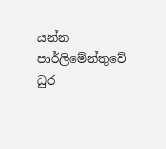යන්න පාර්ලිමේන්තුවේ ධුර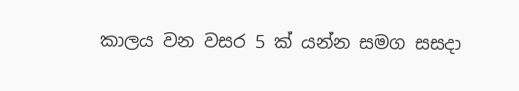කාලය වන වසර 5 ක් යන්න සමග සසදා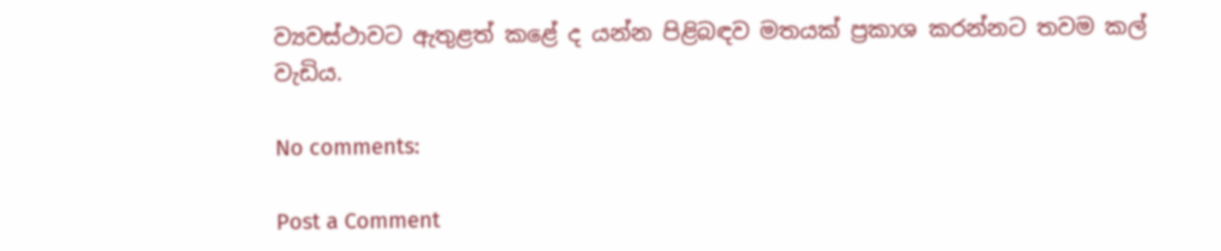ව්‍යවස්ථාවට ඇතුළත් කළේ ද යන්න පිළිබඳව මතයක් ප්‍රකාශ කරන්නට තවම කල් වැඩිය.

No comments:

Post a Comment